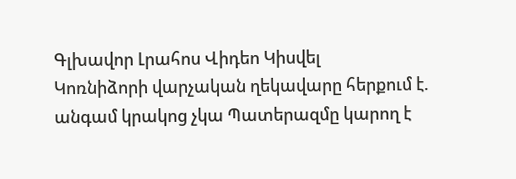Գլխավոր Լրահոս Վիդեո Կիսվել
Կոռնիձորի վարչական ղեկավարը հերքում է. անգամ կրակոց չկա Պատերազմը կարող է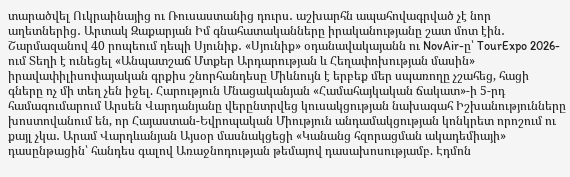տարածվել Ուկրաինայից ու Ռուսաստանից դուրս․ աշխարհն ապահովագրված չէ նոր աղետներից․ Արտակ Զաքարյան Իմ գնահատականները իրականությանը շատ մոտ էին․ Շարմազանով 40 րոպեում դեպի Սյունիք․ «Սյունիք» օդանավակայանն ու NovAir-ը՝ TourExpo 2026-ում Տեղի է ունեցել «Անպատշաճ Մտքեր Արդարության և Հեղափոխության մասին» իրավափիլիսոփայական գրքիս շնորհանդեսը Միևնույն է երբեք մեր սպառողը չշահեց, հացի գները ոչ մի տեղ չեն իջել. Հարություն Մնացականյան «Համահայկական ճակատ»-ի 5-րդ համագումարում Արսեն Վարդանյանը վերընտրվեց կուսակցության նախագահ Իշխանությունները խոստովանում են, որ Հայաստան-Եվրոպական Միություն անդամակցության կոնկրետ որոշում ու քայլ չկա․ Արամ Վարդևանյան Այսօր մասնակցեցի «Կանանց հզորացման ակադեմիայի» դասընթացին՝ հանդես գալով Առաջնոդության թեմայով դասախոսությամբ. Էդմոն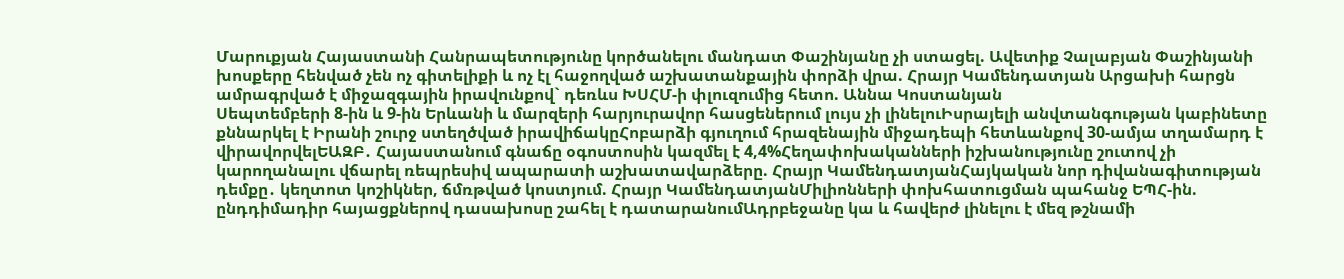Մարուքյան Հայաստանի Հանրապետությունը կործանելու մանդատ Փաշինյանը չի ստացել. Ավետիք Չալաբյան Փաշինյանի խոսքերը հենված չեն ոչ գիտելիքի և ոչ էլ հաջողված աշխատանքային փորձի վրա. Հրայր Կամենդատյան Արցախի հարցն ամրագրված է միջազգային իրավունքով` դեռևս ԽՍՀՄ-ի փլուզումից հետո. Աննա Կոստանյան
Սեպտեմբերի 8-ին և 9-ին Երևանի և մարզերի հարյուրավոր հասցեներում լույս չի լինելուԻսրայելի անվտանգության կաբինետը քննարկել է Իրանի շուրջ ստեղծված իրավիճակըՀոբարձի գյուղում հրազենային միջադեպի հետևանքով 30-ամյա տղամարդ է վիրավորվելԵԱԶԲ․ Հայաստանում գնաճը օգոստոսին կազմել է 4,4%Հեղափոխականների իշխանությունը շուտով չի կարողանալու վճարել ռեպրեսիվ ապարատի աշխատավարձերը. Հրայր ԿամենդատյանՀայկական նոր դիվանագիտության դեմքը․ կեղտոտ կոշիկներ, ճմռթված կոստյում. Հրայր ԿամենդատյանՄիլիոնների փոխհատուցման պահանջ ԵՊՀ-ին. ընդդիմադիր հայացքներով դասախոսը շահել է դատարանումԱդրբեջանը կա և հավերժ լինելու է մեզ թշնամի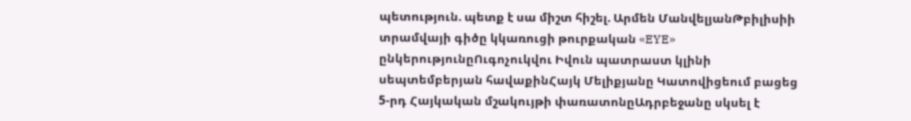պետություն. պետք է սա միշտ հիշել. Արմեն ՄանվելյանԹբիլիսիի տրամվայի գիծը կկառուցի թուրքական «EYE» ընկերությունըՈւգոչուկվու Իվուն պատրաստ կլինի սեպտեմբերյան հավաքինՀայկ Մելիքյանը Կատովիցեում բացեց 5-րդ Հայկական մշակույթի փառատոնըԱդրբեջանը սկսել է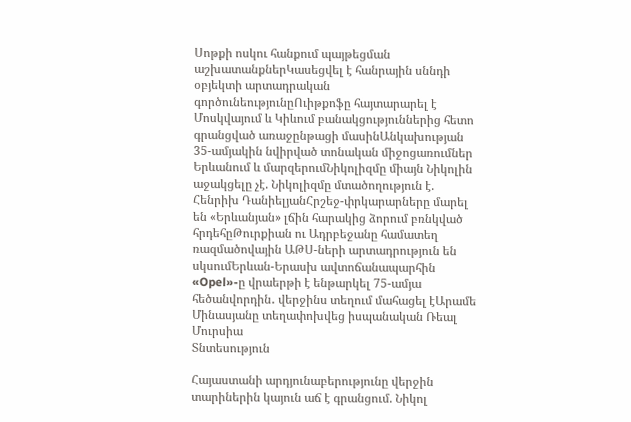Սոթքի ոսկու հանքում պայթեցման աշխատանքներԿասեցվել է հանրային սննդի օբյեկտի արտադրական գործունեությունըՈւիթքոֆը հայտարարել է Մոսկվայում և Կիևում բանակցություններից հետո գրանցված առաջընթացի մասինԱնկախության 35-ամյակին նվիրված տոնական միջոցառումներ Երևանում և մարզերումՆիկոլիզմը միայն Նիկոլին աջակցելը չէ. Նիկոլիզմը մտածողություն է. Հենրիխ ԴանիելյանՀրշեջ-փրկարարները մարել են «Երևանյան» լճին հարակից ձորում բռնկված հրդեհըԹուրքիան ու Ադրբեջանը համատեղ ռազմածովային ԱԹՍ-ների արտադրություն են սկսումԵրևան-Երասխ ավտոճանապարհին «Opel»-ը վրաերթի է ենթարկել 75-ամյա հեծանվորդին․ վերջինս տեղում մահացել էԱրամե Մինասյանը տեղափոխվեց իսպանական Ռեալ Մուրսիա
Տնտեսություն

Հայաստանի արդյունաբերությունը վերջին տարիներին կայուն աճ է գրանցում. Նիկոլ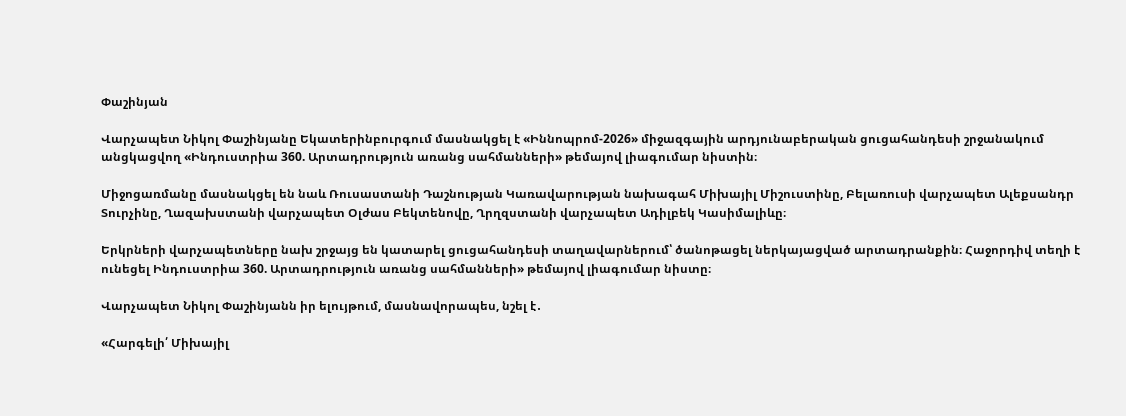Փաշինյան

Վարչապետ Նիկոլ Փաշինյանը Եկատերինբուրգում մասնակցել է «Իննոպրոմ-2026» միջազգային արդյունաբերական ցուցահանդեսի շրջանակում անցկացվող «Ինդուստրիա 360. Արտադրություն առանց սահմանների» թեմայով լիագումար նիստին։

Միջոցառմանը մասնակցել են նաև Ռուսաստանի Դաշնության Կառավարության նախագահ Միխայիլ Միշուստինը, Բելառուսի վարչապետ Ալեքսանդր Տուրչինը, Ղազախստանի վարչապետ Օլժաս Բեկտենովը, Ղրղզստանի վարչապետ Ադիլբեկ Կասիմալիևը։

Երկրների վարչապետները նախ շրջայց են կատարել ցուցահանդեսի տաղավարներում՝ ծանոթացել ներկայացված արտադրանքին։ Հաջորդիվ տեղի է ունեցել Ինդուստրիա 360. Արտադրություն առանց սահմանների» թեմայով լիագումար նիստը։

Վարչապետ Նիկոլ Փաշինյանն իր ելույթում, մասնավորապես, նշել է․

«Հարգելի՛ Միխայիլ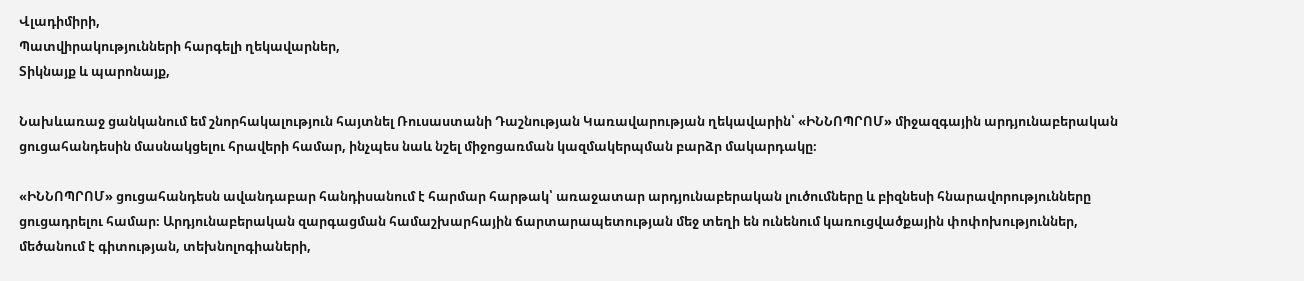Վլադիմիրի,
Պատվիրակությունների հարգելի ղեկավարներ,
Տիկնայք և պարոնայք,

Նախևառաջ ցանկանում եմ շնորհակալություն հայտնել Ռուսաստանի Դաշնության Կառավարության ղեկավարին՝ «ԻՆՆՈՊՐՈՄ» միջազգային արդյունաբերական ցուցահանդեսին մասնակցելու հրավերի համար, ինչպես նաև նշել միջոցառման կազմակերպման բարձր մակարդակը։

«ԻՆՆՈՊՐՈՄ» ցուցահանդեսն ավանդաբար հանդիսանում է հարմար հարթակ՝ առաջատար արդյունաբերական լուծումները և բիզնեսի հնարավորությունները ցուցադրելու համար։ Արդյունաբերական զարգացման համաշխարհային ճարտարապետության մեջ տեղի են ունենում կառուցվածքային փոփոխություններ, մեծանում է գիտության, տեխնոլոգիաների,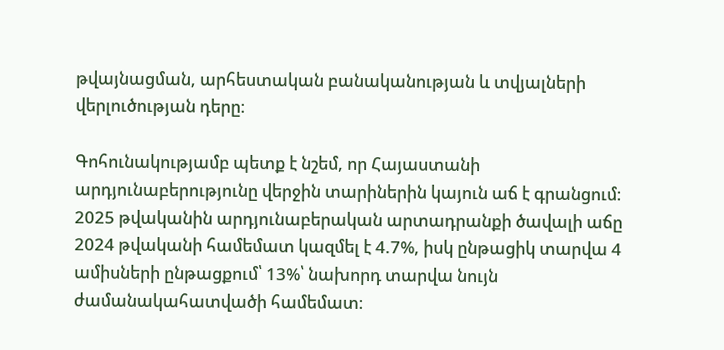թվայնացման, արհեստական բանականության և տվյալների վերլուծության դերը։

Գոհունակությամբ պետք է նշեմ, որ Հայաստանի արդյունաբերությունը վերջին տարիներին կայուն աճ է գրանցում։ 2025 թվականին արդյունաբերական արտադրանքի ծավալի աճը 2024 թվականի համեմատ կազմել է 4.7%, իսկ ընթացիկ տարվա 4 ամիսների ընթացքում՝ 13%՝ նախորդ տարվա նույն ժամանակահատվածի համեմատ։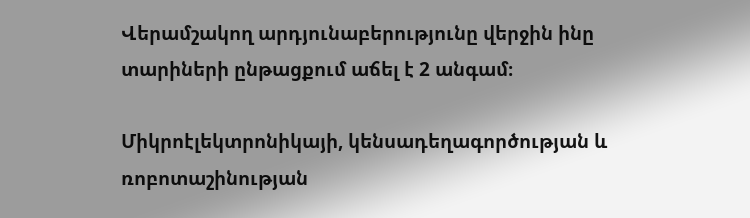Վերամշակող արդյունաբերությունը վերջին ինը տարիների ընթացքում աճել է 2 անգամ։

Միկրոէլեկտրոնիկայի, կենսադեղագործության և ռոբոտաշինության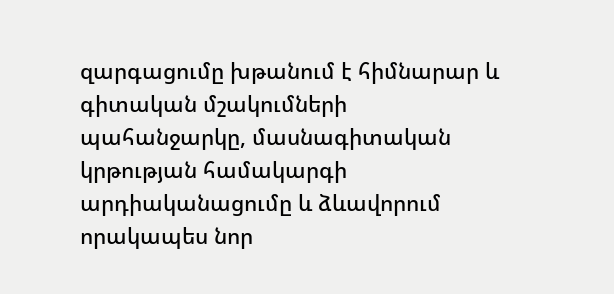զարգացումը խթանում է հիմնարար և գիտական մշակումների պահանջարկը, մասնագիտական կրթության համակարգի արդիականացումը և ձևավորում որակապես նոր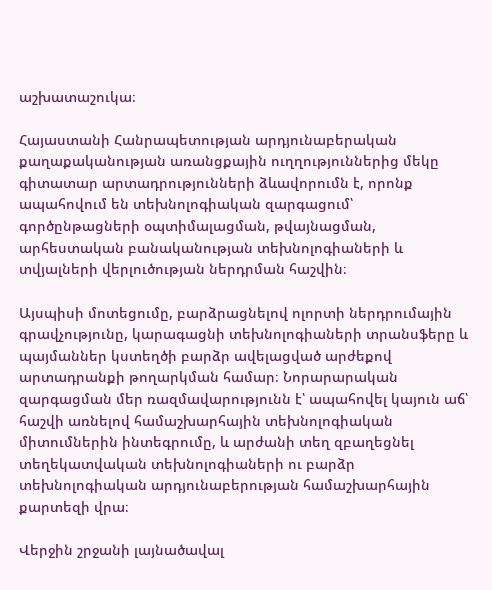աշխատաշուկա։

Հայաստանի Հանրապետության արդյունաբերական քաղաքականության առանցքային ուղղություններից մեկը գիտատար արտադրությունների ձևավորումն է, որոնք ապահովում են տեխնոլոգիական զարգացում՝ գործընթացների օպտիմալացման, թվայնացման, արհեստական բանականության տեխնոլոգիաների և տվյալների վերլուծության ներդրման հաշվին։

Այսպիսի մոտեցումը, բարձրացնելով ոլորտի ներդրումային գրավչությունը, կարագացնի տեխնոլոգիաների տրանսֆերը և պայմաններ կստեղծի բարձր ավելացված արժեքով արտադրանքի թողարկման համար։ Նորարարական զարգացման մեր ռազմավարությունն է՝ ապահովել կայուն աճ՝ հաշվի առնելով համաշխարհային տեխնոլոգիական միտումներին ինտեգրումը, և արժանի տեղ զբաղեցնել տեղեկատվական տեխնոլոգիաների ու բարձր տեխնոլոգիական արդյունաբերության համաշխարհային քարտեզի վրա։

Վերջին շրջանի լայնածավալ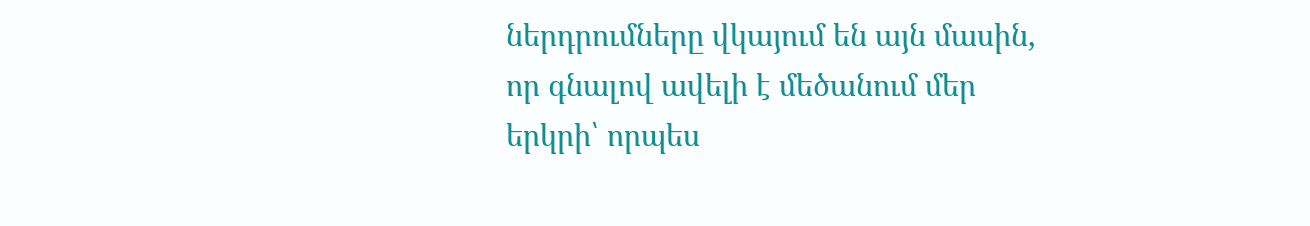ներդրումները վկայում են այն մասին, որ գնալով ավելի է մեծանում մեր երկրի՝ որպես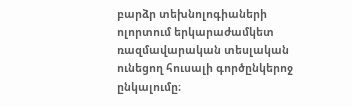բարձր տեխնոլոգիաների ոլորտում երկարաժամկետ ռազմավարական տեսլական ունեցող հուսալի գործընկերոջ ընկալումը։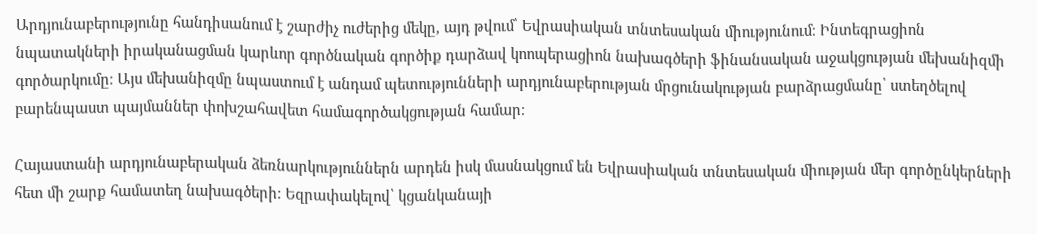Արդյունաբերությունը հանդիսանում է շարժիչ ուժերից մեկը, այդ թվում՝ Եվրասիական տնտեսական միությունում։ Ինտեգրացիոն նպատակների իրականացման կարևոր գործնական գործիք դարձավ կոոպերացիոն նախագծերի ֆինանսական աջակցության մեխանիզմի գործարկումը։ Այս մեխանիզմը նպաստում է անդամ պետությունների արդյունաբերության մրցունակության բարձրացմանը՝ ստեղծելով բարենպաստ պայմաններ փոխշահավետ համագործակցության համար։

Հայաստանի արդյունաբերական ձեռնարկություններն արդեն իսկ մասնակցում են Եվրասիական տնտեսական միության մեր գործընկերների հետ մի շարք համատեղ նախագծերի։ Եզրափակելով՝ կցանկանայի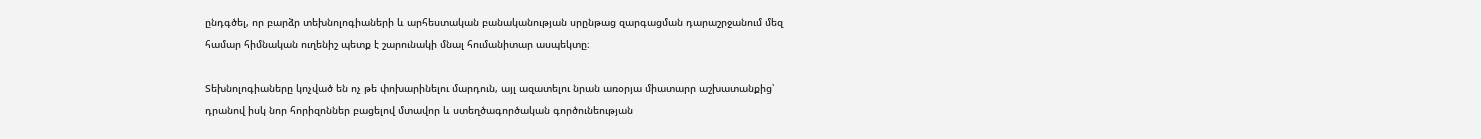ընդգծել, որ բարձր տեխնոլոգիաների և արհեստական բանականության սրընթաց զարգացման դարաշրջանում մեզ համար հիմնական ուղենիշ պետք է շարունակի մնալ հումանիտար ասպեկտը։

Տեխնոլոգիաները կոչված են ոչ թե փոխարինելու մարդուն, այլ ազատելու նրան առօրյա միատարր աշխատանքից՝ դրանով իսկ նոր հորիզոններ բացելով մտավոր և ստեղծագործական գործունեության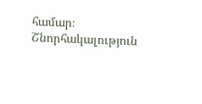համար։ Շնորհակալություն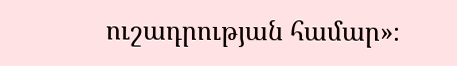ուշադրության համար»։